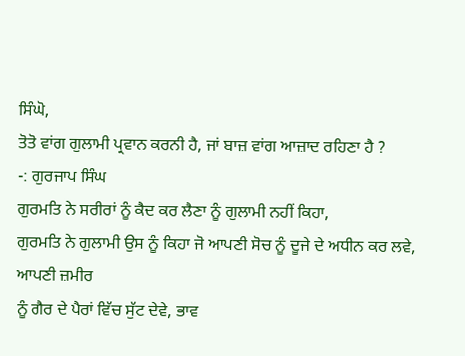ਸਿੰਘੋ,
ਤੋਤੋ ਵਾਂਗ ਗੁਲਾਮੀ ਪ੍ਰਵਾਨ ਕਰਨੀ ਹੈ, ਜਾਂ ਬਾਜ਼ ਵਾਂਗ ਆਜ਼ਾਦ ਰਹਿਣਾ ਹੈ ?
-: ਗੁਰਜਾਪ ਸਿੰਘ
ਗੁਰਮਤਿ ਨੇ ਸਰੀਰਾਂ ਨੂੰ ਕੈਦ ਕਰ ਲੈਣਾ ਨੂੰ ਗੁਲਾਮੀ ਨਹੀਂ ਕਿਹਾ,
ਗੁਰਮਤਿ ਨੇ ਗੁਲਾਮੀ ਉਸ ਨੂੰ ਕਿਹਾ ਜੋ ਆਪਣੀ ਸੋਚ ਨੂੰ ਦੂਜੇ ਦੇ ਅਧੀਨ ਕਰ ਲਵੇ, ਆਪਣੀ ਜ਼ਮੀਰ
ਨੂੰ ਗੈਰ ਦੇ ਪੈਰਾਂ ਵਿੱਚ ਸੁੱਟ ਦੇਵੇ, ਭਾਵ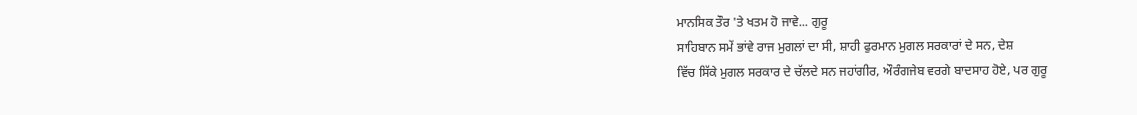ਮਾਨਸਿਕ ਤੌਰ 'ਤੇ ਖਤਮ ਹੋ ਜਾਵੇ... ਗੁਰੂ
ਸਾਹਿਬਾਨ ਸਮੇਂ ਭਾਂਵੇ ਰਾਜ ਮੁਗਲਾਂ ਦਾ ਸੀ, ਸ਼ਾਹੀ ਫੁਰਮਾਨ ਮੁਗਲ ਸਰਕਾਰਾਂ ਦੇ ਸਨ, ਦੇਸ਼
ਵਿੱਚ ਸਿੱਕੇ ਮੁਗਲ ਸਰਕਾਰ ਦੇ ਚੱਲਦੇ ਸਨ ਜਹਾਂਗੀਰ, ਔਰੰਗਜੇਬ ਵਰਗੇ ਬਾਦਸਾਹ ਹੋਏ, ਪਰ ਗੁਰੂ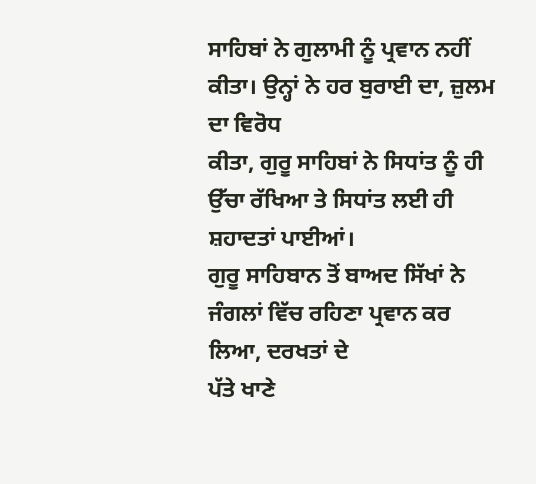ਸਾਹਿਬਾਂ ਨੇ ਗੁਲਾਮੀ ਨੂੰ ਪ੍ਰਵਾਨ ਨਹੀਂ ਕੀਤਾ। ਉਨ੍ਹਾਂ ਨੇ ਹਰ ਬੁਰਾਈ ਦਾ, ਜ਼ੁਲਮ ਦਾ ਵਿਰੋਧ
ਕੀਤਾ, ਗੁਰੂ ਸਾਹਿਬਾਂ ਨੇ ਸਿਧਾਂਤ ਨੂੰ ਹੀ ਉੱਚਾ ਰੱਖਿਆ ਤੇ ਸਿਧਾਂਤ ਲਈ ਹੀ ਸ਼ਹਾਦਤਾਂ ਪਾਈਆਂ।
ਗੁਰੂ ਸਾਹਿਬਾਨ ਤੋਂ ਬਾਅਦ ਸਿੱਖਾਂ ਨੇ ਜੰਗਲਾਂ ਵਿੱਚ ਰਹਿਣਾ ਪ੍ਰਵਾਨ ਕਰ ਲਿਆ, ਦਰਖਤਾਂ ਦੇ
ਪੱਤੇ ਖਾਣੇ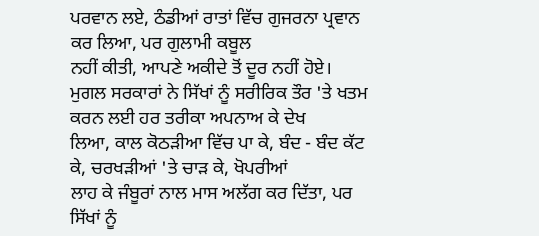ਪਰਵਾਨ ਲਏ, ਠੰਡੀਆਂ ਰਾਤਾਂ ਵਿੱਚ ਗੁਜਰਨਾ ਪ੍ਰਵਾਨ ਕਰ ਲਿਆ, ਪਰ ਗੁਲਾਮੀ ਕਬੂਲ
ਨਹੀਂ ਕੀਤੀ, ਆਪਣੇ ਅਕੀਦੇ ਤੋਂ ਦੂਰ ਨਹੀਂ ਹੋਏ।
ਮੁਗਲ ਸਰਕਾਰਾਂ ਨੇ ਸਿੱਖਾਂ ਨੂੰ ਸਰੀਰਿਕ ਤੌਰ 'ਤੇ ਖਤਮ ਕਰਨ ਲਈ ਹਰ ਤਰੀਕਾ ਅਪਨਾਅ ਕੇ ਦੇਖ
ਲਿਆ, ਕਾਲ ਕੋਠੜੀਆ ਵਿੱਚ ਪਾ ਕੇ, ਬੰਦ - ਬੰਦ ਕੱਟ ਕੇ, ਚਰਖੜੀਆਂ 'ਤੇ ਚਾੜ ਕੇ, ਖੋਪਰੀਆਂ
ਲਾਹ ਕੇ ਜੰਬੂਰਾਂ ਨਾਲ ਮਾਸ ਅਲੱਗ ਕਰ ਦਿੱਤਾ, ਪਰ ਸਿੱਖਾਂ ਨੂੰ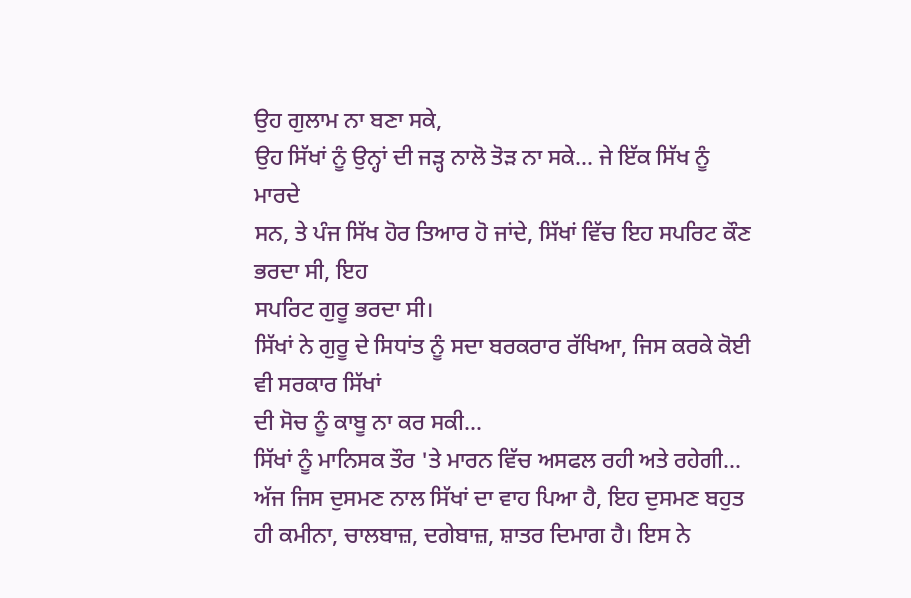ਉਹ ਗੁਲਾਮ ਨਾ ਬਣਾ ਸਕੇ,
ਉਹ ਸਿੱਖਾਂ ਨੂੰ ਉਨ੍ਹਾਂ ਦੀ ਜੜ੍ਹ ਨਾਲੋ ਤੋੜ ਨਾ ਸਕੇ... ਜੇ ਇੱਕ ਸਿੱਖ ਨੂੰ ਮਾਰਦੇ
ਸਨ, ਤੇ ਪੰਜ ਸਿੱਖ ਹੋਰ ਤਿਆਰ ਹੋ ਜਾਂਦੇ, ਸਿੱਖਾਂ ਵਿੱਚ ਇਹ ਸਪਰਿਟ ਕੌਣ ਭਰਦਾ ਸੀ, ਇਹ
ਸਪਰਿਟ ਗੁਰੂ ਭਰਦਾ ਸੀ।
ਸਿੱਖਾਂ ਨੇ ਗੁਰੂ ਦੇ ਸਿਧਾਂਤ ਨੂੰ ਸਦਾ ਬਰਕਰਾਰ ਰੱਖਿਆ, ਜਿਸ ਕਰਕੇ ਕੋਈ ਵੀ ਸਰਕਾਰ ਸਿੱਖਾਂ
ਦੀ ਸੋਚ ਨੂੰ ਕਾਬੂ ਨਾ ਕਰ ਸਕੀ...
ਸਿੱਖਾਂ ਨੂੰ ਮਾਨਿਸਕ ਤੌਰ 'ਤੇ ਮਾਰਨ ਵਿੱਚ ਅਸਫਲ ਰਹੀ ਅਤੇ ਰਹੇਗੀ...
ਅੱਜ ਜਿਸ ਦੁਸਮਣ ਨਾਲ ਸਿੱਖਾਂ ਦਾ ਵਾਹ ਪਿਆ ਹੈ, ਇਹ ਦੁਸਮਣ ਬਹੁਤ
ਹੀ ਕਮੀਨਾ, ਚਾਲਬਾਜ਼, ਦਗੇਬਾਜ਼, ਸ਼ਾਤਰ ਦਿਮਾਗ ਹੈ। ਇਸ ਨੇ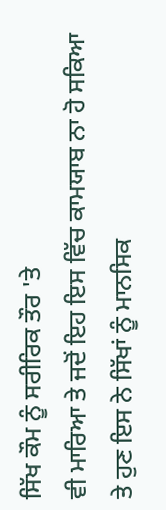ਸਿੱਖ ਕੌਮ ਨੂੰ ਸਰੀਰਿਕ ਤੌਰ 'ਤੇ
ਵੀ ਮਾਰਿਆ ਤੇ ਜਦੋਂ ਇਹ ਇਸ ਵਿੱਚ ਕਾਮਯਾਬ ਨਾ ਹੋ ਸਕਿਆ ਤੇ ਹੁਣ ਇਸ ਨੇ ਸਿੱਖਾਂ ਨੂੰ ਮਾਨਸਿਕ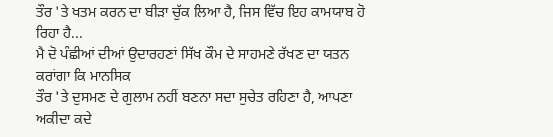ਤੌਰ 'ਤੇ ਖਤਮ ਕਰਨ ਦਾ ਬੀੜਾ ਚੁੱਕ ਲਿਆ ਹੈ, ਜਿਸ ਵਿੱਚ ਇਹ ਕਾਮਯਾਬ ਹੋ ਰਿਹਾ ਹੈ...
ਮੈ ਦੋ ਪੰਛੀਆਂ ਦੀਆਂ ਉਦਾਰਹਣਾਂ ਸਿੱਖ ਕੌਮ ਦੇ ਸਾਹਮਣੇ ਰੱਖਣ ਦਾ ਯਤਨ ਕਰਾਂਗਾ ਕਿ ਮਾਨਸਿਕ
ਤੌਰ 'ਤੇ ਦੁਸਮਣ ਦੇ ਗੁਲਾਮ ਨਹੀਂ ਬਣਨਾ ਸਦਾ ਸੁਚੇਤ ਰਹਿਣਾ ਹੈ, ਆਪਣਾ ਅਕੀਦਾ ਕਦੇ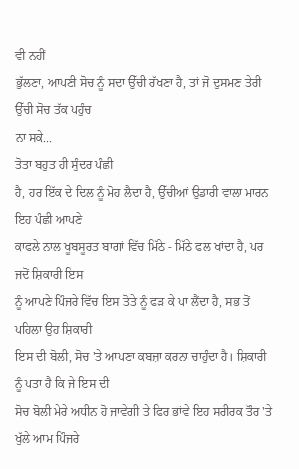ਵੀ ਨਹੀਂ
ਭੁੱਲਣਾ, ਆਪਣੀ ਸੋਚ ਨੂੰ ਸਦਾ ਉੱਚੀ ਰੱਖਣਾ ਹੈ, ਤਾਂ ਜੋ ਦੁਸਮਣ ਤੇਰੀ ਉੱਚੀ ਸੋਚ ਤੱਕ ਪਹੁੰਚ
ਨਾ ਸਕੇ...
ਤੋਤਾ ਬਹੁਤ ਹੀ ਸੁੰਦਰ ਪੰਛੀ
ਹੈ, ਹਰ ਇੱਕ ਦੇ ਦਿਲ ਨੂੰ ਮੋਹ ਲੈਦਾ ਹੈ, ਉੱਚੀਆਂ ਉਡਾਰੀ ਵਾਲਾ ਮਾਰਨ ਇਹ ਪੰਛੀ ਆਪਣੇ
ਕਾਫਲੇ ਨਾਲ ਖੂਬਸੂਰਤ ਬਾਗਾਂ ਵਿੱਚ ਮਿੱਠੇ - ਮਿੱਠੇ ਫਲ ਖਾਂਦਾ ਹੈ, ਪਰ ਜਦੋਂ ਸ਼ਿਕਾਰੀ ਇਸ
ਨੂੰ ਆਪਣੇ ਪਿੰਜਰੇ ਵਿੱਚ ਇਸ ਤੋਤੇ ਨੂੰ ਫੜ ਕੇ ਪਾ ਲੈਂਦਾ ਹੈ, ਸਭ ਤੋਂ ਪਹਿਲਾ ਉਹ ਸ਼ਿਕਾਰੀ
ਇਸ ਦੀ ਬੋਲੀ, ਸੋਚ 'ਤੇ ਆਪਣਾ ਕਬਜ਼ਾ ਕਰਨਾ ਚਾਹੁੰਦਾ ਹੈ। ਸ਼ਿਕਾਰੀ ਨੂੰ ਪਤਾ ਹੈ ਕਿ ਜੇ ਇਸ ਦੀ
ਸੋਚ ਬੋਲੀ ਮੇਰੇ ਅਧੀਨ ਹੋ ਜਾਵੇਗੀ ਤੇ ਫਿਰ ਭਾਂਵੇ ਇਹ ਸਰੀਰਕ ਤੌਰ 'ਤੇ ਖੁੱਲੇ ਆਮ ਪਿੰਜਰੇ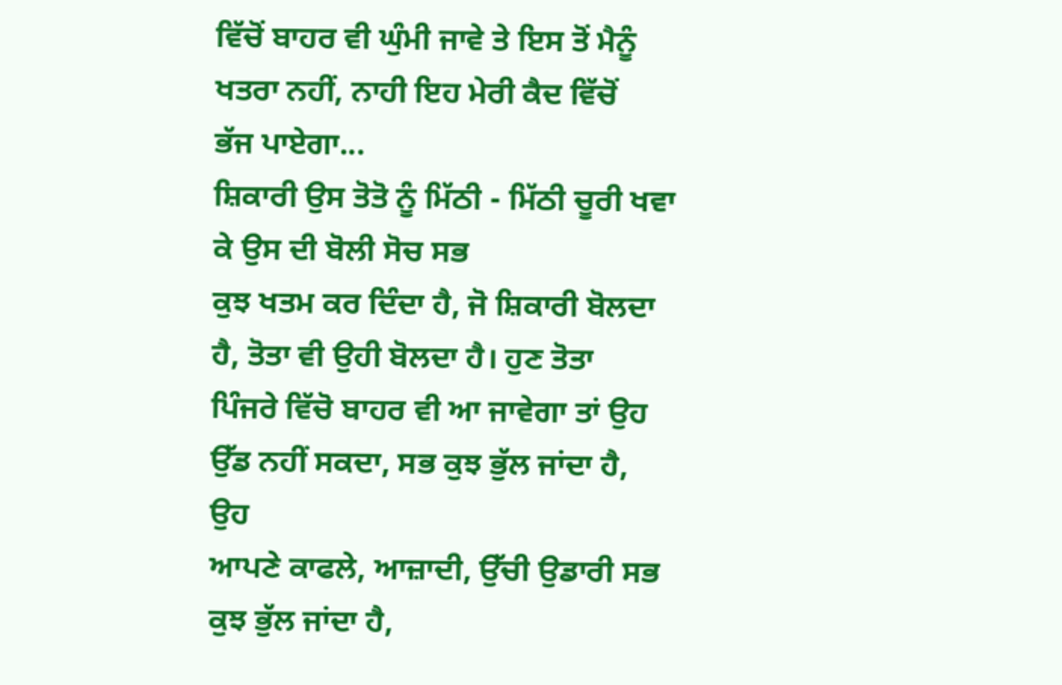ਵਿੱਚੋਂ ਬਾਹਰ ਵੀ ਘੁੰਮੀ ਜਾਵੇ ਤੇ ਇਸ ਤੋਂ ਮੈਨੂੰ ਖਤਰਾ ਨਹੀਂ, ਨਾਹੀ ਇਹ ਮੇਰੀ ਕੈਦ ਵਿੱਚੋਂ
ਭੱਜ ਪਾਏਗਾ...
ਸ਼ਿਕਾਰੀ ਉਸ ਤੋਤੋ ਨੂੰ ਮਿੱਠੀ - ਮਿੱਠੀ ਚੂਰੀ ਖਵਾ ਕੇ ਉਸ ਦੀ ਬੋਲੀ ਸੋਚ ਸਭ
ਕੁਝ ਖਤਮ ਕਰ ਦਿੰਦਾ ਹੈ, ਜੋ ਸ਼ਿਕਾਰੀ ਬੋਲਦਾ ਹੈ, ਤੋਤਾ ਵੀ ਉਹੀ ਬੋਲਦਾ ਹੈ। ਹੁਣ ਤੋਤਾ
ਪਿੰਜਰੇ ਵਿੱਚੋ ਬਾਹਰ ਵੀ ਆ ਜਾਵੇਗਾ ਤਾਂ ਉਹ ਉੱਡ ਨਹੀਂ ਸਕਦਾ, ਸਭ ਕੁਝ ਭੁੱਲ ਜਾਂਦਾ ਹੈ, ਉਹ
ਆਪਣੇ ਕਾਫਲੇ, ਆਜ਼ਾਦੀ, ਉੱਚੀ ਉਡਾਰੀ ਸਭ ਕੁਝ ਭੁੱਲ ਜਾਂਦਾ ਹੈ,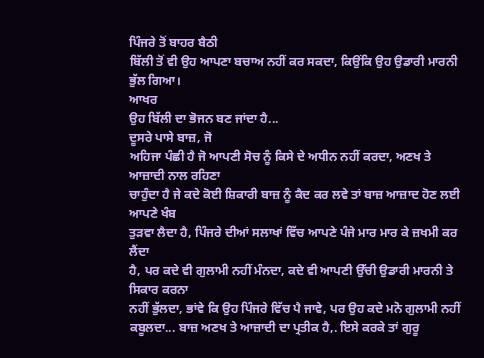ਪਿੰਜਰੇ ਤੋਂ ਬਾਹਰ ਬੈਠੀ
ਬਿੱਲੀ ਤੋਂ ਵੀ ਉਹ ਆਪਣਾ ਬਚਾਅ ਨਹੀਂ ਕਰ ਸਕਦਾ, ਕਿਉਂਕਿ ਉਹ ਉਡਾਰੀ ਮਾਰਨੀ ਭੁੱਲ ਗਿਆ।
ਆਖਰ
ਉਹ ਬਿੱਲੀ ਦਾ ਭੋਜਨ ਬਣ ਜਾਂਦਾ ਹੈ...
ਦੂਸਰੇ ਪਾਸੇ ਬਾਜ਼, ਜੋ
ਅਹਿਜਾ ਪੰਛੀ ਹੈ ਜੋ ਆਪਣੀ ਸੋਚ ਨੂੰ ਕਿਸੇ ਦੇ ਅਧੀਨ ਨਹੀਂ ਕਰਦਾ, ਅਣਖ ਤੇ ਆਜ਼ਾਦੀ ਨਾਲ ਰਹਿਣਾ
ਚਾਹੁੰਦਾ ਹੈ ਜੇ ਕਦੇ ਕੋਈ ਸ਼ਿਕਾਰੀ ਬਾਜ਼ ਨੂੰ ਕੈਦ ਕਰ ਲਵੇ ਤਾਂ ਬਾਜ਼ ਆਜ਼ਾਦ ਹੋਣ ਲਈ ਆਪਣੇ ਖੰਬ
ਤੁੜਵਾ ਲੈਦਾ ਹੈ, ਪਿੰਜਰੇ ਦੀਆਂ ਸਲਾਖਾਂ ਵਿੱਚ ਆਪਣੇ ਪੰਜੇ ਮਾਰ ਮਾਰ ਕੇ ਜ਼ਖਮੀ ਕਰ ਲੈਂਦਾ
ਹੈ, ਪਰ ਕਦੇ ਵੀ ਗੁਲਾਮੀ ਨਹੀਂ ਮੰਨਦਾ, ਕਦੇ ਵੀ ਆਪਣੀ ਉੱਚੀ ਉਡਾਰੀ ਮਾਰਨੀ ਤੇ ਸਿਕਾਰ ਕਰਨਾ
ਨਹੀਂ ਭੁੱਲਦਾ, ਭਾਂਵੇ ਕਿ ਉਹ ਪਿੰਜਰੇ ਵਿੱਚ ਪੈ ਜਾਵੇ, ਪਰ ਉਹ ਕਦੇ ਮਨੋ ਗੁਲਾਮੀ ਨਹੀਂ
ਕਬੂਲਦਾ... ਬਾਜ਼ ਅਣਖ ਤੇ ਆਜ਼ਾਦੀ ਦਾ ਪ੍ਰਤੀਕ ਹੈ,. ਇਸੇ ਕਰਕੇ ਤਾਂ ਗੁਰੂ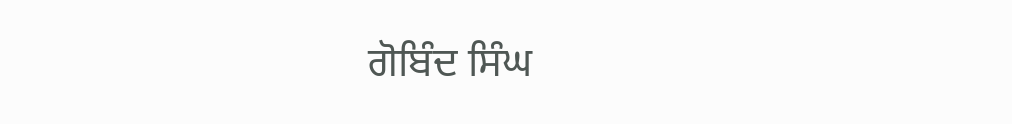ਗੋਬਿੰਦ ਸਿੰਘ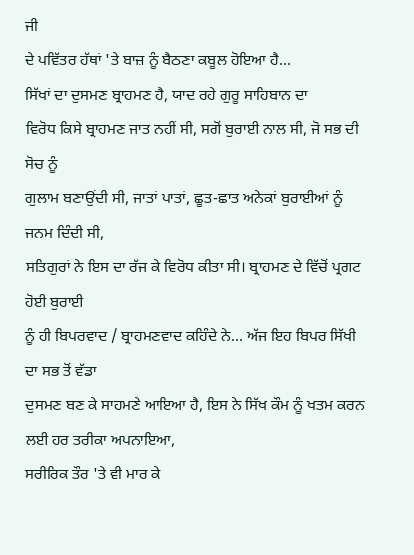ਜੀ
ਦੇ ਪਵਿੱਤਰ ਹੱਥਾਂ 'ਤੇ ਬਾਜ਼ ਨੂੰ ਬੈਠਣਾ ਕਬੂਲ ਹੋਇਆ ਹੈ...
ਸਿੱਖਾਂ ਦਾ ਦੁਸਮਣ ਬ੍ਰਾਹਮਣ ਹੈ, ਯਾਦ ਰਹੇ ਗੁਰੂ ਸਾਹਿਬਾਨ ਦਾ
ਵਿਰੋਧ ਕਿਸੇ ਬ੍ਰਾਹਮਣ ਜਾਤ ਨਹੀਂ ਸੀ, ਸਗੋਂ ਬੁਰਾਈ ਨਾਲ ਸੀ, ਜੋ ਸਭ ਦੀ ਸੋਚ ਨੂੰ
ਗੁਲਾਮ ਬਣਾਉਂਦੀ ਸੀ, ਜਾਤਾਂ ਪਾਤਾਂ, ਛੂਤ-ਛਾਤ ਅਨੇਕਾਂ ਬੁਰਾਈਆਂ ਨੂੰ ਜਨਮ ਦਿੰਦੀ ਸੀ,
ਸਤਿਗੁਰਾਂ ਨੇ ਇਸ ਦਾ ਰੱਜ ਕੇ ਵਿਰੋਧ ਕੀਤਾ ਸੀ। ਬ੍ਰਾਹਮਣ ਦੇ ਵਿੱਚੋਂ ਪ੍ਰਗਟ ਹੋਈ ਬੁਰਾਈ
ਨੂੰ ਹੀ ਬਿਪਰਵਾਦ / ਬ੍ਰਾਹਮਣਵਾਦ ਕਹਿੰਦੇ ਨੇ... ਅੱਜ ਇਹ ਬਿਪਰ ਸਿੱਖੀ ਦਾ ਸਭ ਤੋਂ ਵੱਡਾ
ਦੁਸਮਣ ਬਣ ਕੇ ਸਾਹਮਣੇ ਆਇਆ ਹੈ, ਇਸ ਨੇ ਸਿੱਖ ਕੌਮ ਨੂੰ ਖਤਮ ਕਰਨ ਲਈ ਹਰ ਤਰੀਕਾ ਅਪਨਾਇਆ,
ਸਰੀਰਿਕ ਤੌਰ 'ਤੇ ਵੀ ਮਾਰ ਕੇ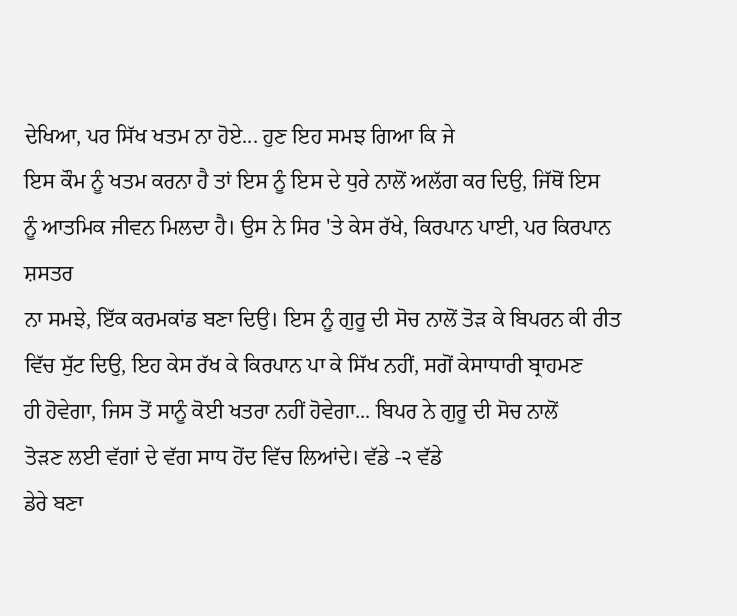ਦੇਖਿਆ, ਪਰ ਸਿੱਖ ਖਤਮ ਨਾ ਹੋਏ... ਹੁਣ ਇਹ ਸਮਝ ਗਿਆ ਕਿ ਜੇ
ਇਸ ਕੌਮ ਨੂੰ ਖਤਮ ਕਰਨਾ ਹੈ ਤਾਂ ਇਸ ਨੂੰ ਇਸ ਦੇ ਧੁਰੇ ਨਾਲੋਂ ਅਲੱਗ ਕਰ ਦਿਉ, ਜਿੱਥੋਂ ਇਸ
ਨੂੰ ਆਤਮਿਕ ਜੀਵਨ ਮਿਲਦਾ ਹੈ। ਉਸ ਨੇ ਸਿਰ 'ਤੇ ਕੇਸ ਰੱਖੇ, ਕਿਰਪਾਨ ਪਾਈ, ਪਰ ਕਿਰਪਾਨ ਸ਼ਸਤਰ
ਨਾ ਸਮਝੇ, ਇੱਕ ਕਰਮਕਾਂਡ ਬਣਾ ਦਿਉ। ਇਸ ਨੂੰ ਗੁਰੂ ਦੀ ਸੋਚ ਨਾਲੋਂ ਤੋੜ ਕੇ ਬਿਪਰਨ ਕੀ ਰੀਤ
ਵਿੱਚ ਸੁੱਟ ਦਿਉ, ਇਹ ਕੇਸ ਰੱਖ ਕੇ ਕਿਰਪਾਨ ਪਾ ਕੇ ਸਿੱਖ ਨਹੀਂ, ਸਗੋਂ ਕੇਸਾਧਾਰੀ ਬ੍ਰਾਹਮਣ
ਹੀ ਹੋਵੇਗਾ, ਜਿਸ ਤੋਂ ਸਾਨੂੰ ਕੋਈ ਖਤਰਾ ਨਹੀਂ ਹੋਵੇਗਾ... ਬਿਪਰ ਨੇ ਗੁਰੂ ਦੀ ਸੋਚ ਨਾਲੋਂ
ਤੋੜਣ ਲਈ ਵੱਗਾਂ ਦੇ ਵੱਗ ਸਾਧ ਹੋਂਦ ਵਿੱਚ ਲਿਆਂਦੇ। ਵੱਡੇ -੨ ਵੱਡੇ
ਡੇਰੇ ਬਣਾ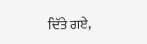ਦਿੱਤੇ ਗਏ,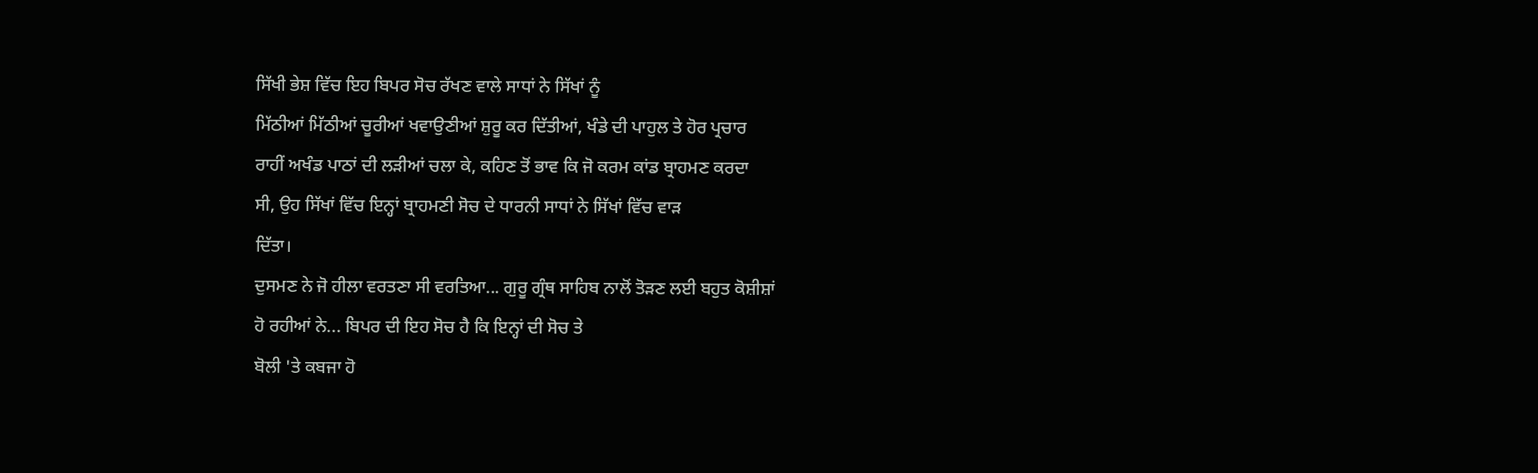ਸਿੱਖੀ ਭੇਸ਼ ਵਿੱਚ ਇਹ ਬਿਪਰ ਸੋਚ ਰੱਖਣ ਵਾਲੇ ਸਾਧਾਂ ਨੇ ਸਿੱਖਾਂ ਨੂੰ
ਮਿੱਠੀਆਂ ਮਿੱਠੀਆਂ ਚੂਰੀਆਂ ਖਵਾਉਣੀਆਂ ਸ਼ੁਰੂ ਕਰ ਦਿੱਤੀਆਂ, ਖੰਡੇ ਦੀ ਪਾਹੁਲ ਤੇ ਹੋਰ ਪ੍ਰਚਾਰ
ਰਾਹੀਂ ਅਖੰਡ ਪਾਠਾਂ ਦੀ ਲੜੀਆਂ ਚਲਾ ਕੇ, ਕਹਿਣ ਤੋਂ ਭਾਵ ਕਿ ਜੋ ਕਰਮ ਕਾਂਡ ਬ੍ਰਾਹਮਣ ਕਰਦਾ
ਸੀ, ਉਹ ਸਿੱਖਾਂ ਵਿੱਚ ਇਨ੍ਹਾਂ ਬ੍ਰਾਹਮਣੀ ਸੋਚ ਦੇ ਧਾਰਨੀ ਸਾਧਾਂ ਨੇ ਸਿੱਖਾਂ ਵਿੱਚ ਵਾੜ
ਦਿੱਤਾ।
ਦੁਸਮਣ ਨੇ ਜੋ ਹੀਲਾ ਵਰਤਣਾ ਸੀ ਵਰਤਿਆ... ਗੁਰੂ ਗ੍ਰੰਥ ਸਾਹਿਬ ਨਾਲੋਂ ਤੋੜਣ ਲਈ ਬਹੁਤ ਕੋਸ਼ੀਸ਼ਾਂ
ਹੋ ਰਹੀਆਂ ਨੇ... ਬਿਪਰ ਦੀ ਇਹ ਸੋਚ ਹੈ ਕਿ ਇਨ੍ਹਾਂ ਦੀ ਸੋਚ ਤੇ
ਬੋਲੀ 'ਤੇ ਕਬਜਾ ਹੋ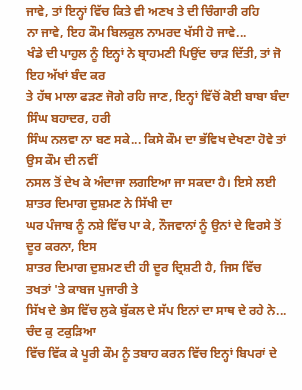ਜਾਵੇ, ਤਾਂ ਇਨ੍ਹਾਂ ਵਿੱਚ ਕਿਤੇ ਵੀ ਅਣਖ ਤੇ ਦੀ ਚਿੰਗਾਰੀ ਰਹਿ
ਨਾ ਜਾਵੇ, ਇਹ ਕੌਮ ਬਿਲਕੁਲ ਨਾਮਰਦ ਖੱਸੀ ਹੋ ਜਾਵੇ...
ਖੰਡੇ ਦੀ ਪਾਹੁਲ ਨੂੰ ਇਨ੍ਹਾਂ ਨੇ ਬ੍ਰਾਹਮਣੀ ਪਿਉਂਦ ਚਾੜ ਦਿੱਤੀ, ਤਾਂ ਜੋ ਇਹ ਅੱਖਾਂ ਬੰਦ ਕਰ
ਤੇ ਹੱਥ ਮਾਲਾ ਫੜਣ ਜੋਗੇ ਰਹਿ ਜਾਣ, ਇਨ੍ਹਾਂ ਵਿੱਚੋਂ ਕੋਈ ਬਾਬਾ ਬੰਦਾ ਸਿੰਘ ਬਹਾਦਰ, ਹਰੀ
ਸਿੰਘ ਨਲਵਾ ਨਾ ਬਣ ਸਕੇ... ਕਿਸੇ ਕੌਮ ਦਾ ਭੱਵਿਖ ਦੇਖਣਾ ਹੋਵੇ ਤਾਂ ਉਸ ਕੌਮ ਦੀ ਨਵੀਂ
ਨਸਲ ਤੋਂ ਦੇਖ ਕੇ ਅੰਦਾਜਾ ਲਗਇਆ ਜਾ ਸਕਦਾ ਹੈ। ਇਸੇ ਲਈ ਸ਼ਾਤਰ ਦਿਮਾਗ ਦੁਸ਼ਮਣ ਨੇ ਸਿੱਖੀ ਦਾ
ਘਰ ਪੰਜਾਬ ਨੂੰ ਨਸ਼ੇ ਵਿੱਚ ਪਾ ਕੇ, ਨੌਜਵਾਨਾਂ ਨੂੰ ਉਨਾਂ ਦੇ ਵਿਰਸੇ ਤੋਂ ਦੂਰ ਕਰਨਾ, ਇਸ
ਸ਼ਾਤਰ ਦਿਮਾਗ ਦੁਸ਼ਮਣ ਦੀ ਹੀ ਦੂਰ ਦ੍ਰਿਸ਼ਟੀ ਹੈ, ਜਿਸ ਵਿੱਚ ਤਖਤਾਂ 'ਤੇ ਕਾਬਜ ਪੁਜਾਰੀ ਤੇ
ਸਿੱਖ ਦੇ ਭੇਸ ਵਿੱਚ ਲੁਕੇ ਬੁੱਕਲ ਦੇ ਸੱਪ ਇਨਾਂ ਦਾ ਸਾਥ ਦੇ ਰਹੇ ਨੇ... ਚੰਦ ਕੁ ਟਕੁੜਿਆ
ਵਿੱਚ ਵਿੱਕ ਕੇ ਪੂਰੀ ਕੌਮ ਨੂੰ ਤਬਾਹ ਕਰਨ ਵਿੱਚ ਇਨ੍ਹਾਂ ਬਿਪਰਾਂ ਦੇ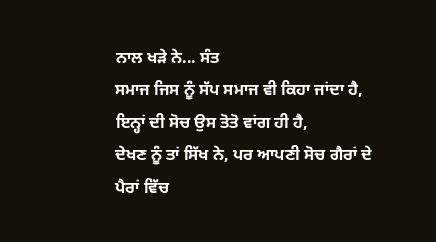ਨਾਲ ਖੜੇ ਨੇ... ਸੰਤ
ਸਮਾਜ ਜਿਸ ਨੂੰ ਸੱਪ ਸਮਾਜ ਵੀ ਕਿਹਾ ਜਾਂਦਾ ਹੈ, ਇਨ੍ਹਾਂ ਦੀ ਸੋਚ ਉਸ ਤੋਤੋ ਵਾਂਗ ਹੀ ਹੈ,
ਦੇਖਣ ਨੂੰ ਤਾਂ ਸਿੱਖ ਨੇ, ਪਰ ਆਪਣੀ ਸੋਚ ਗੈਰਾਂ ਦੇ ਪੈਰਾਂ ਵਿੱਚ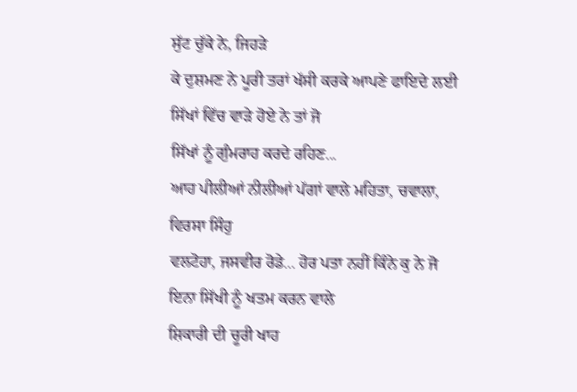ਸੁੱਟ ਚੁੱਕੇ ਨੇ, ਜਿਹੜੇ
ਕੇ ਦੁਸ਼ਮਣ ਨੇ ਪੂਰੀ ਤਰਾਂ ਖੱਸੀ ਕਰਕੇ ਆਪਣੇ ਫਾਇਦੇ ਲਈ ਸਿੱਖਾਂ ਵਿੱਚ ਵਾੜੇ ਹੋਏ ਨੇ ਤਾਂ ਜੋ
ਸਿੱਖਾਂ ਨੂੰ ਗੁੰਮਰਾਹ ਕਰਦੇ ਰਹਿਣ...
ਆਹ ਪੀਲੀਆਂ ਨੀਲੀਆਂ ਪੱਗਾਂ ਵਾਲੇ ਮਹਿਤਾ, ਚਵਾਲਾ, ਵਿਰਸਾ ਸਿੰਹੁ
ਵਲਟੋਹਾ, ਜਸਵੀਰ ਰੋਡੇ... ਹੋਰ ਪਤਾ ਨਹੀਂ ਕਿੰਨੇ ਕੁ ਨੇ ਜੋ ਇਨਾ ਸਿੱਖੀ ਨੂੰ ਖਤਮ ਕਰਨ ਵਾਲੇ
ਸ਼ਿਕਾਰੀ ਦੀ ਚੂਰੀ ਖਾਹ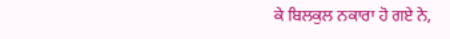ਕੇ ਬਿਲਕੁਲ ਨਕਾਰਾ ਹੋ ਗਏ ਨੇ,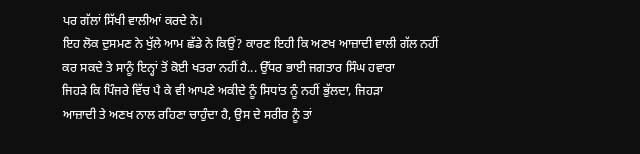ਪਰ ਗੱਲਾਂ ਸਿੱਖੀ ਵਾਲੀਆਂ ਕਰਦੇ ਨੇ।
ਇਹ ਲੋਕ ਦੁਸਮਣ ਨੇ ਖੁੱਲੇ ਆਮ ਛੱਡੇ ਨੇ ਕਿਉਂ? ਕਾਰਣ ਇਹੀ ਕਿ ਅਣਖ ਆਜ਼ਾਦੀ ਵਾਲੀ ਗੱਲ ਨਹੀਂ
ਕਰ ਸਕਦੇ ਤੇ ਸਾਨੂੰ ਇਨ੍ਹਾਂ ਤੋਂ ਕੋਈ ਖਤਰਾ ਨਹੀਂ ਹੈ... ਉੱਧਰ ਭਾਈ ਜਗਤਾਰ ਸਿੰਘ ਹਵਾਰਾ
ਜਿਹੜੇ ਕਿ ਪਿੰਜਰੇ ਵਿੱਚ ਪੈ ਕੇ ਵੀ ਆਪਣੇ ਅਕੀਦੇ ਨੂੰ ਸਿਧਾਂਤ ਨੂੰ ਨਹੀਂ ਭੁੱਲਦਾ, ਜਿਹੜਾ
ਆਜ਼ਾਦੀ ਤੇ ਅਣਖ ਨਾਲ ਰਹਿਣਾ ਚਾਹੁੰਦਾ ਹੈ, ਉਸ ਦੇ ਸਰੀਰ ਨੂੰ ਤਾਂ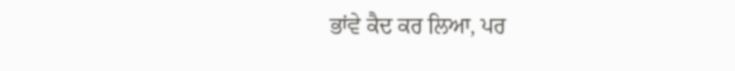ਭਾਂਵੇ ਕੈਦ ਕਰ ਲਿਆ, ਪਰ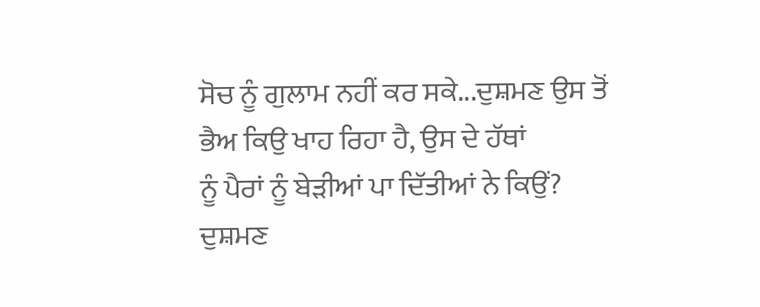ਸੋਚ ਨੂੰ ਗੁਲਾਮ ਨਹੀਂ ਕਰ ਸਕੇ...ਦੁਸ਼ਮਣ ਉਸ ਤੋਂ ਭੈਅ ਕਿਉ ਖਾਹ ਰਿਹਾ ਹੈ, ਉਸ ਦੇ ਹੱਥਾਂ
ਨੂੰ ਪੈਰਾਂ ਨੂੰ ਬੇੜੀਆਂ ਪਾ ਦਿੱਤੀਆਂ ਨੇ ਕਿਉਂ?
ਦੁਸ਼ਮਣ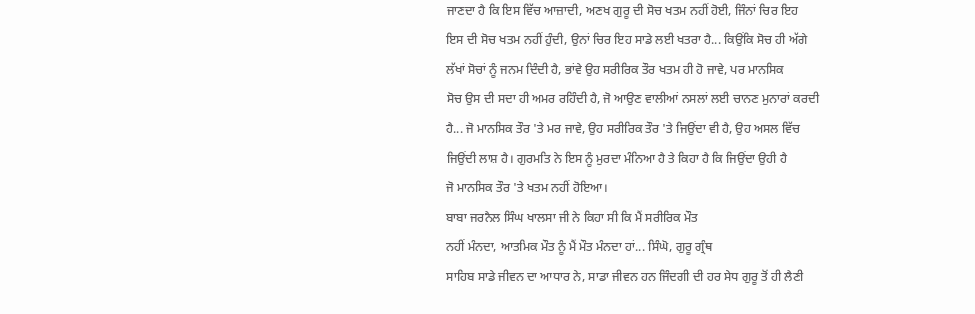ਜਾਣਦਾ ਹੈ ਕਿ ਇਸ ਵਿੱਚ ਆਜ਼ਾਦੀ, ਅਣਖ ਗੁਰੂ ਦੀ ਸੋਚ ਖਤਮ ਨਹੀਂ ਹੋਈ, ਜਿੰਨਾਂ ਚਿਰ ਇਹ
ਇਸ ਦੀ ਸੋਚ ਖਤਮ ਨਹੀਂ ਹੁੰਦੀ, ਉਨਾਂ ਚਿਰ ਇਹ ਸਾਡੇ ਲਈ ਖਤਰਾ ਹੈ... ਕਿਉਂਕਿ ਸੋਚ ਹੀ ਅੱਗੇ
ਲੱਖਾਂ ਸੋਚਾਂ ਨੂੰ ਜਨਮ ਦਿੰਦੀ ਹੈ, ਭਾਂਵੇ ਉਹ ਸਰੀਰਿਕ ਤੌਰ ਖਤਮ ਹੀ ਹੋ ਜਾਵੇ, ਪਰ ਮਾਨਸਿਕ
ਸੋਚ ਉਸ ਦੀ ਸਦਾ ਹੀ ਅਮਰ ਰਹਿੰਦੀ ਹੈ, ਜੋ ਆਉਣ ਵਾਲੀਆਂ ਨਸਲਾਂ ਲਈ ਚਾਨਣ ਮੁਨਾਰਾਂ ਕਰਦੀ
ਹੈ... ਜੋ ਮਾਨਸਿਕ ਤੌਰ 'ਤੇ ਮਰ ਜਾਵੇ, ਉਹ ਸਰੀਰਿਕ ਤੌਰ 'ਤੇ ਜਿਉਂਦਾ ਵੀ ਹੈ, ਉਹ ਅਸਲ ਵਿੱਚ
ਜਿਉਂਦੀ ਲਾਸ਼ ਹੈ। ਗੁਰਮਤਿ ਨੇ ਇਸ ਨੂੰ ਮੁਰਦਾ ਮੰਨਿਆ ਹੈ ਤੇ ਕਿਹਾ ਹੈ ਕਿ ਜਿਉਂਦਾ ਉਹੀ ਹੈ
ਜੋ ਮਾਨਸਿਕ ਤੌਰ 'ਤੇ ਖਤਮ ਨਹੀਂ ਹੋਇਆ।
ਬਾਬਾ ਜਰਨੈਲ ਸਿੰਘ ਖਾਲਸਾ ਜੀ ਨੇ ਕਿਹਾ ਸੀ ਕਿ ਮੈਂ ਸਰੀਰਿਕ ਮੌਤ
ਨਹੀਂ ਮੰਨਦਾ, ਆਤਮਿਕ ਮੌਤ ਨੂੰ ਮੈਂ ਮੌਤ ਮੰਨਦਾ ਹਾਂ... ਸਿੰਘੋ, ਗੁਰੂ ਗ੍ਰੰਥ
ਸਾਹਿਬ ਸਾਡੇ ਜੀਵਨ ਦਾ ਆਧਾਰ ਨੇ, ਸਾਡਾ ਜੀਵਨ ਹਨ ਜਿੰਦਗੀ ਦੀ ਹਰ ਸੇਧ ਗੁਰੂ ਤੋਂ ਹੀ ਲੈਣੀ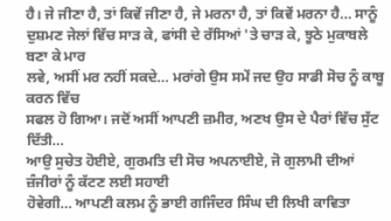ਹੈ। ਜੇ ਜੀਣਾ ਹੈ, ਤਾਂ ਕਿਵੇਂ ਜੀਣਾ ਹੈ, ਜੇ ਮਰਨਾ ਹੈ, ਤਾਂ ਕਿਵੇਂ ਮਰਨਾ ਹੈ... ਸਾਨੂੰ
ਦੁਸ਼ਮਣ ਜੇਲਾਂ ਵਿੱਚ ਸਾੜ ਕੇ, ਫਾਂਸੀ ਦੇ ਰੱਸਿਆਂ 'ਤੇ ਚਾੜ ਕੇ, ਝੂਠੇ ਮੁਕਾਬਲੇ ਬਣਾ ਕੇ ਮਾਰ
ਲਵੇ, ਅਸੀਂ ਮਰ ਨਹੀਂ ਸਕਦੇ... ਮਰਾਂਗੇ ਉਸ ਸਮੇਂ ਜਦ ਉਹ ਸਾਡੀ ਸੋਚ ਨੂੰ ਕਾਬੂ ਕਰਨ ਵਿੱਚ
ਸਫਲ ਹੋ ਗਿਆ। ਜਦੋਂ ਅਸੀਂ ਆਪਣੀ ਜ਼ਮੀਰ, ਅਣਖ ਉਸ ਦੇ ਪੈਰਾਂ ਵਿੱਚ ਸੁੱਟ ਦਿੱਤੀ...
ਆਉ ਸੁਚੇਤ ਹੋਈਏ, ਗੁਰਮਤਿ ਦੀ ਸੋਚ ਅਪਨਾਈਏ, ਜੋ ਗੁਲਾਮੀ ਦੀਆਂ ਜ਼ੰਜੀਰਾਂ ਨੂੰ ਕੱਟਣ ਲਈ ਸਹਾਈ
ਹੋਵੇਗੀ... ਆਪਣੀ ਕਲਮ ਨੂੰ ਭਾਈ ਗਜਿੰਦਰ ਸਿੰਘ ਦੀ ਲਿਖੀ ਕਾਵਿਤਾ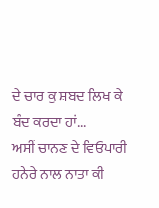ਦੇ ਚਾਰ ਕੁ ਸ਼ਬਦ ਲਿਖ ਕੇ
ਬੰਦ ਕਰਦਾ ਹਾਂ...
ਅਸੀਂ ਚਾਨਣ ਦੇ ਵਿਓਪਾਰੀ
ਹਨੇਰੇ ਨਾਲ ਨਾਤਾ ਕੀ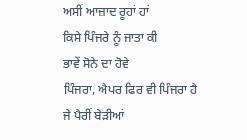ਅਸੀਂ ਆਜ਼ਾਦ ਰੂਹਾਂ ਹਾਂ
ਕਿਸੇ ਪਿੰਜਰੇ ਨੂੰ ਜਾਤਾ ਕੀ
ਭਾਵੇਂ ਸੋਨੇ ਦਾ ਹੋਵੇ
ਪਿੰਜਰਾ, ਐਪਰ ਫਿਰ ਵੀ ਪਿੰਜਰਾ ਹੈ
ਜੇ ਪੈਰੀਂ ਬੇੜੀਆਂ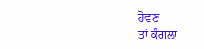ਹੋਵਣ
ਤਾਂ ਕੰਗਲਾ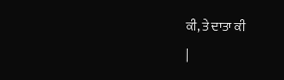ਕੀ, ਤੇ ਦਾਤਾ ਕੀ
|